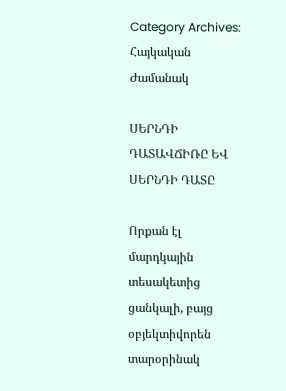Category Archives: Հայկական Ժամանակ

ՍԵՐՆԴԻ ԴԱՏԱՎՃԻՌԸ ԵՎ ՍԵՐՆԴԻ ԴԱՏԸ

Որքան էլ մարդկային տեսակետից ցանկալի, բայց օբյեկտիվորեն տարօրինակ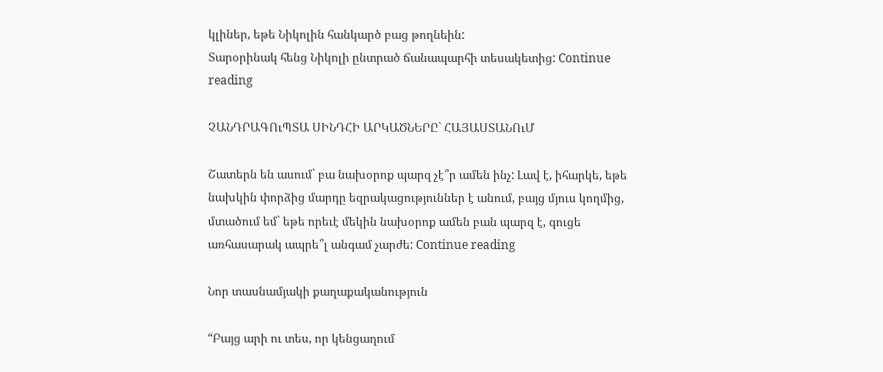կլիներ, եթե Նիկոլին հանկարծ բաց թողնեին:
Տարօրինակ հենց Նիկոլի ընտրած ճանապարհի տեսակետից: Continue reading

ՉԱՆԴՐԱԳՈւՊՏԱ ՍԻՆԴՀԻ ԱՐԿԱԾՆԵՐԸ` ՀԱՅԱՍՏԱՆՈւՄ

Շատերն են ասում` բա նախօրոք պարզ չէ՞ր ամեն ինչ: Լավ է, իհարկե, եթե նախկին փորձից մարդը եզրակացություններ է անում, բայց մյուս կողմից, մտածում եմ` եթե որեւէ մեկին նախօրոք ամեն բան պարզ է, գուցե առհասարակ ապրե՞լ անգամ չարժե: Continue reading

Նոր տասնամյակի քաղաքականություն

“Բայց արի ու տես, որ կենցաղում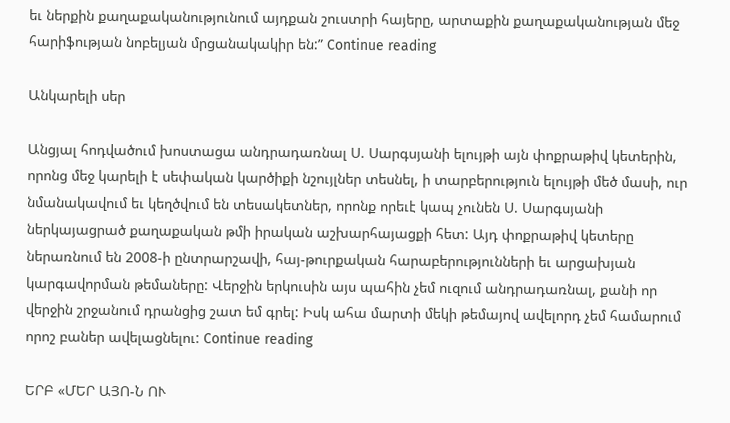եւ ներքին քաղաքականությունում այդքան շուստրի հայերը, արտաքին քաղաքականության մեջ հարիֆության նոբելյան մրցանակակիր են:” Continue reading

Անկարելի սեր

Անցյալ հոդվածում խոստացա անդրադառնալ Ս. Սարգսյանի ելույթի այն փոքրաթիվ կետերին, որոնց մեջ կարելի է սեփական կարծիքի նշույլներ տեսնել, ի տարբերություն ելույթի մեծ մասի, ուր նմանակավում եւ կեղծվում են տեսակետներ, որոնք որեւէ կապ չունեն Ս. Սարգսյանի ներկայացրած քաղաքական թմի իրական աշխարհայացքի հետ: Այդ փոքրաթիվ կետերը ներառնում են 2008-ի ընտրարշավի, հայ-թուրքական հարաբերությունների եւ արցախյան կարգավորման թեմաները: Վերջին երկուսին այս պահին չեմ ուզում անդրադառնալ, քանի որ վերջին շրջանում դրանցից շատ եմ գրել: Իսկ ահա մարտի մեկի թեմայով ավելորդ չեմ համարում որոշ բաներ ավելացնելու: Continue reading

ԵՐԲ «ՄԵՐ ԱՅՈ-Ն ՈՒ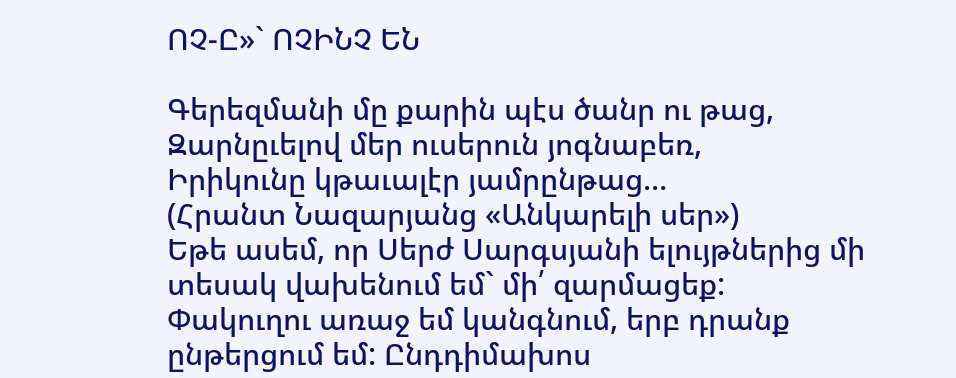ՈՉ-Ը»` ՈՉԻՆՉ ԵՆ

Գերեզմանի մը քարին պէս ծանր ու թաց,
Զարնըւելով մեր ուսերուն յոգնաբեռ,
Իրիկունը կթաւալէր յամրընթաց…
(Հրանտ Նազարյանց «Անկարելի սեր»)
Եթե ասեմ, որ Սերժ Սարգսյանի ելույթներից մի տեսակ վախենում եմ` մի՛ զարմացեք: Փակուղու առաջ եմ կանգնում, երբ դրանք ընթերցում եմ: Ընդդիմախոս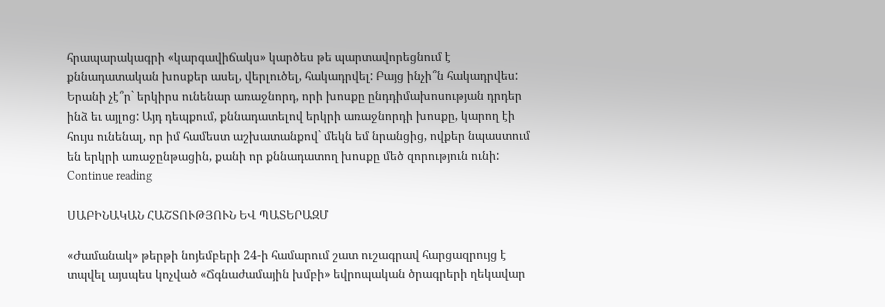հրապարակագրի «կարգավիճակս» կարծես թե պարտավորեցնում է քննադատական խոսքեր ասել, վերլուծել, հակադրվել: Բայց ինչի՞ն հակադրվես: Երանի չէ՞ր` երկիրս ունենար առաջնորդ, որի խոսքը ընդդիմախոսության դրդեր ինձ եւ այլոց: Այդ դեպքում, քննադատելով երկրի առաջնորդի խոսքը, կարող էի հույս ունենալ, որ իմ համեստ աշխատանքով` մեկն եմ նրանցից, ովքեր նպաստում են երկրի առաջընթացին, քանի որ քննադատող խոսքը մեծ զորություն ունի: Continue reading

ՍԱԲԻՆԱԿԱՆ ՀԱՇՏՈՒԹՅՈՒՆ ԵՎ ՊԱՏԵՐԱԶՄ

«Ժամանակ» թերթի նոյեմբերի 24-ի համարում շատ ուշագրավ հարցազրույց է տպվել այսպես կոչված «Ճգնաժամային խմբի» եվրոպական ծրագրերի ղեկավար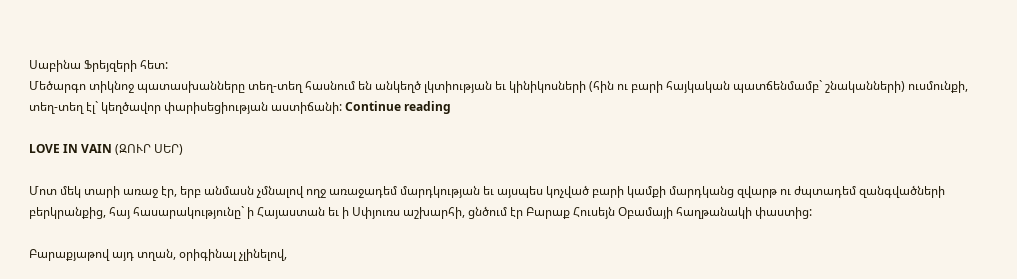Սաբինա Ֆրեյզերի հետ:
Մեծարգո տիկնոջ պատասխանները տեղ-տեղ հասնում են անկեղծ լկտիության եւ կինիկոսների (հին ու բարի հայկական պատճենմամբ` շնականների) ուսմունքի, տեղ-տեղ էլ` կեղծավոր փարիսեցիության աստիճանի: Continue reading

LOVE IN VAIN (ԶՈՒՐ ՍԵՐ)

Մոտ մեկ տարի առաջ էր, երբ անմասն չմնալով ողջ առաջադեմ մարդկության եւ այսպես կոչված բարի կամքի մարդկանց զվարթ ու ժպտադեմ զանգվածների բերկրանքից, հայ հասարակությունը` ի Հայաստան եւ ի Սփյուռս աշխարհի, ցնծում էր Բարաք Հուսեյն Օբամայի հաղթանակի փաստից:

Բարաքյաթով այդ տղան, օրիգինալ չլինելով,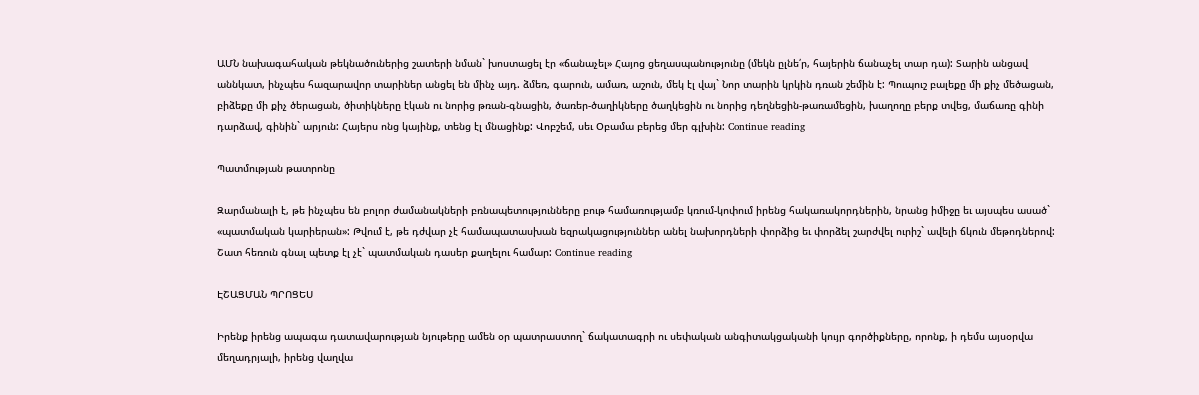ԱՄՆ նախագահական թեկնածուներից շատերի նման` խոստացել էր «ճանաչել» Հայոց ցեղասպանությունը (մեկն ըլնե՛ր, հայերին ճանաչել տար դա): Տարին անցավ աննկատ, ինչպես հազարավոր տարիներ անցել են մինչ այդ. ձմեռ, գարուն, ամառ, աշուն, մեկ էլ վայ` Նոր տարին կրկին դռան շեմին է: Պուպուշ բալեքը մի քիչ մեծացան, բիձեքը մի քիչ ծերացան, ծիտիկները էկան ու նորից թռան-գնացին, ծառեր-ծաղիկները ծաղկեցին ու նորից դեղնեցին-թառամեցին, խաղողը բերք տվեց, մաճառը գինի դարձավ, գինին` արյուն: Հայերս ոնց կայինք, տենց էլ մնացինք: Վոբշեմ, սեւ Օբամա բերեց մեր գլխին: Continue reading

Պատմության թատրոնը

Զարմանալի է, թե ինչպես են բոլոր ժամանակների բռնապետությունները բութ համառությամբ կռում-կոփում իրենց հակառակորդներին, նրանց իմիջը եւ այսպես ասած` «պատմական կարիերան»: Թվում է, թե դժվար չէ համապատասխան եզրակացություններ անել նախորդների փորձից եւ փորձել շարժվել ուրիշ` ավելի ճկուն մեթոդներով: Շատ հեռուն գնալ պետք էլ չէ` պատմական դասեր քաղելու համար: Continue reading

ԷՇԱՑՄԱՆ ՊՐՈՑԵՍ

Իրենք իրենց ապագա դատավարության նյութերը ամեն օր պատրաստող` ճակատագրի ու սեփական անգիտակցականի կույր գործիքները, որոնք, ի դեմս այսօրվա մեղադրյալի, իրենց վաղվա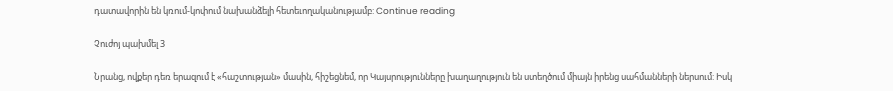դատավորին են կռում-կոփում նախանձելի հետեւողականությամբ: Continue reading

Չուժոյ պախմել 3

Նրանց, ովքեր դեռ երազում է «հաշտության» մասին, հիշեցնեմ, որ Կայսրությունները խաղաղություն են ստեղծում միայն իրենց սահմանների ներսում: Իսկ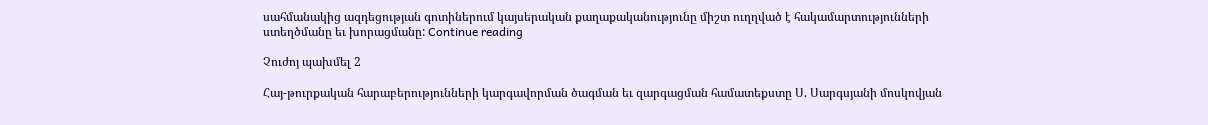սահմանակից ազդեցության գոտիներում կայսերական քաղաքականությունը միշտ ուղղված է հակամարտությունների ստեղծմանը եւ խորացմանը: Continue reading

Չուժոյ պախմել 2

Հայ-թուրքական հարաբերությունների կարգավորման ծագման եւ զարգացման համատեքստը Ս. Սարգսյանի մոսկովյան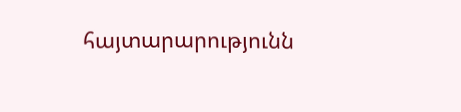հայտարարությունն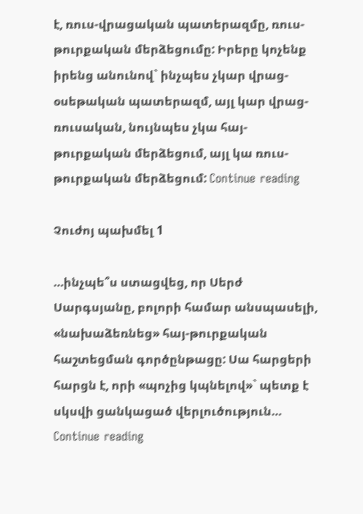է, ռուս-վրացական պատերազմը, ռուս-թուրքական մերձեցումը: Իրերը կոչենք իրենց անունով` ինչպես չկար վրաց-օսեթական պատերազմ, այլ կար վրաց-ռուսական, նույնպես չկա հայ-թուրքական մերձեցում, այլ կա ռուս-թուրքական մերձեցում: Continue reading

Չուժոյ պախմել 1

…ինչպե՞ս ստացվեց, որ Սերժ Սարգսյանը, բոլորի համար անսպասելի, «նախաձեռնեց» հայ-թուրքական հաշտեցման գործընթացը: Սա հարցերի հարցն է, որի «պոչից կպնելով»` պետք է սկսվի ցանկացած վերլուծություն… Continue reading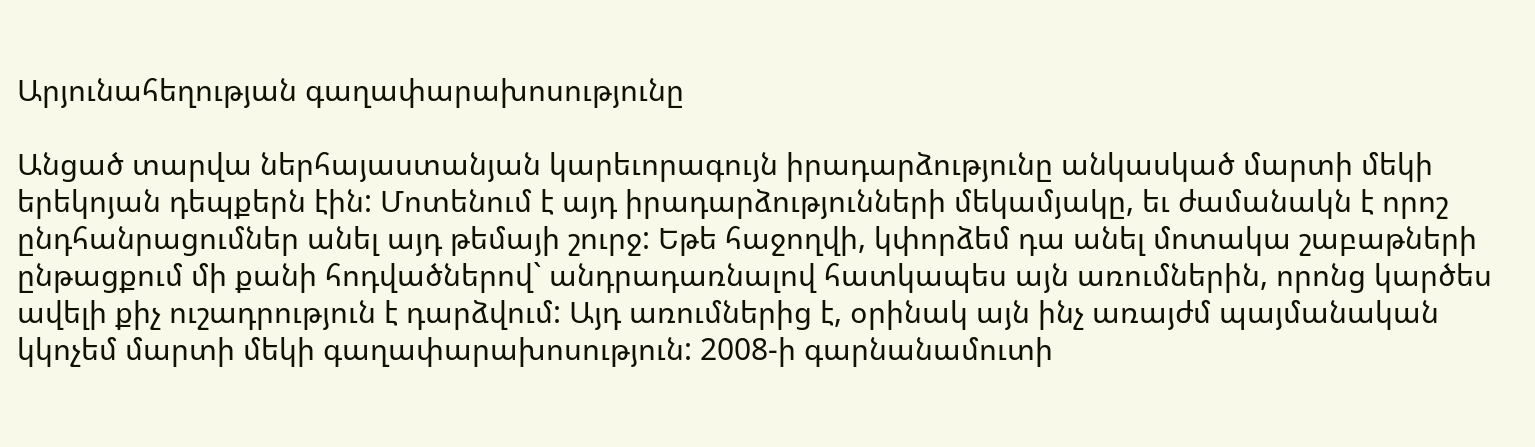Արյունահեղության գաղափարախոսությունը

Անցած տարվա ներհայաստանյան կարեւորագույն իրադարձությունը անկասկած մարտի մեկի երեկոյան դեպքերն էին: Մոտենում է այդ իրադարձությունների մեկամյակը, եւ ժամանակն է որոշ ընդհանրացումներ անել այդ թեմայի շուրջ: Եթե հաջողվի, կփորձեմ դա անել մոտակա շաբաթների ընթացքում մի քանի հոդվածներով` անդրադառնալով հատկապես այն առումներին, որոնց կարծես ավելի քիչ ուշադրություն է դարձվում: Այդ առումներից է, օրինակ այն ինչ առայժմ պայմանական կկոչեմ մարտի մեկի գաղափարախոսություն: 2008-ի գարնանամուտի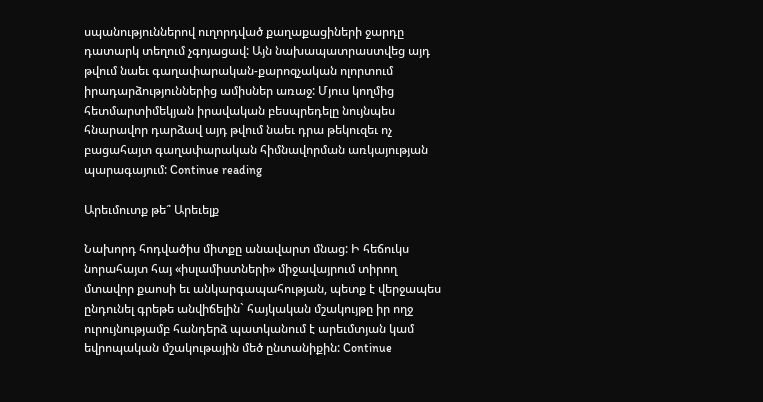սպանություններով ուղորդված քաղաքացիների ջարդը դատարկ տեղում չգոյացավ: Այն նախապատրաստվեց այդ թվում նաեւ գաղափարական-քարոզչական ոլորտում իրադարձություններից ամիսներ առաջ: Մյուս կողմից հետմարտիմեկյան իրավական բեսպրեդելը նույնպես հնարավոր դարձավ այդ թվում նաեւ դրա թեկուզեւ ոչ բացահայտ գաղափարական հիմնավորման առկայության պարագայում: Continue reading

Արեւմուտք թե՞ Արեւելք

Նախորդ հոդվածիս միտքը անավարտ մնաց: Ի հեճուկս նորահայտ հայ «իսլամիստների» միջավայրում տիրող մտավոր քաոսի եւ անկարգապահության, պետք է վերջապես ընդունել գրեթե անվիճելին` հայկական մշակույթը իր ողջ ուրույնությամբ հանդերձ պատկանում է արեւմտյան կամ եվրոպական մշակութային մեծ ընտանիքին: Continue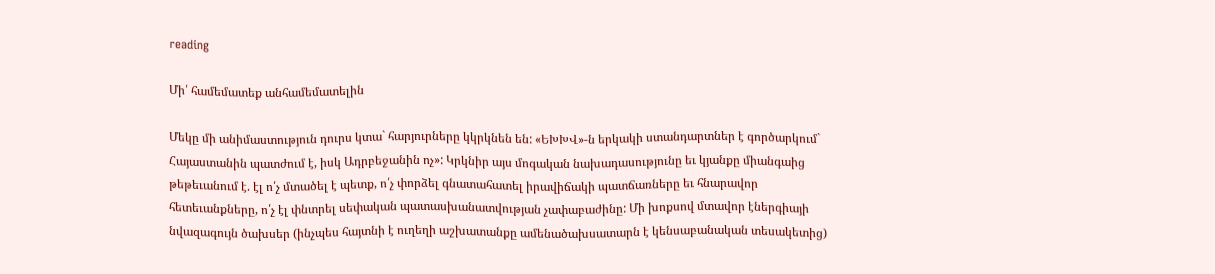reading

Մի՛ համեմատեք անհամեմատելին

Մեկը մի անիմաստություն դուրս կտա` հարյուրները կկրկնեն են: «ԵԽԽՎ»-ն երկակի ստանդարտներ է գործարկում` Հայաստանին պատժում է, իսկ Ադրբեջանին ոչ»: Կրկնիր այս մոգական նախադասությունը եւ կյանքը միանգաից թեթեւանում է. էլ ո՛չ մտածել է պետք, ո՛չ փորձել գնատահատել իրավիճակի պատճառները եւ հնարավոր հետեւանքները, ո՛չ էլ փնտրել սեփական պատասխանատվության չափաբաժինը: Մի խոքսով մտավոր էներգիայի նվազագույն ծախսեր (ինչպես հայտնի է ուղեղի աշխատանքը ամենածախսատարն է կենսաբանական տեսակետից)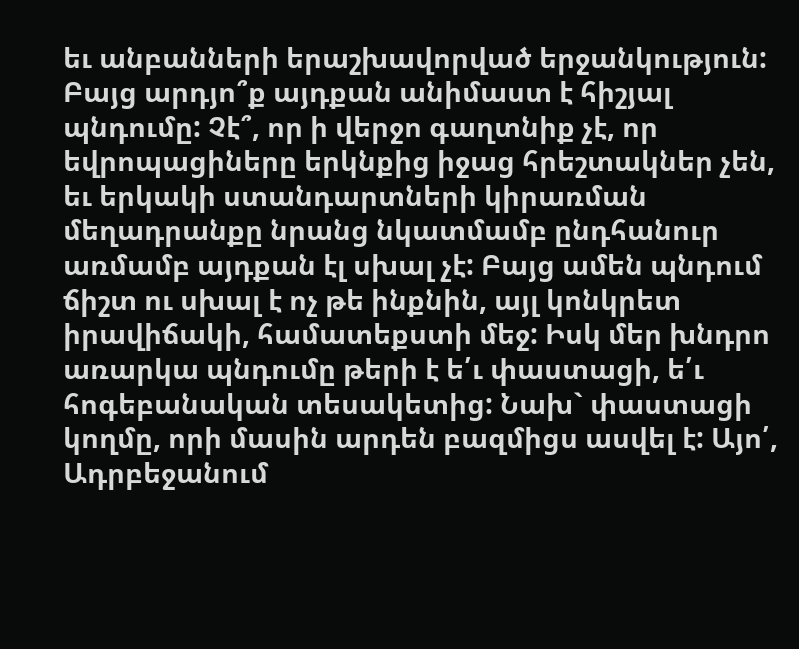եւ անբանների երաշխավորված երջանկություն:
Բայց արդյո՞ք այդքան անիմաստ է հիշյալ պնդումը: Չէ՞, որ ի վերջո գաղտնիք չէ, որ եվրոպացիները երկնքից իջաց հրեշտակներ չեն, եւ երկակի ստանդարտների կիրառման մեղադրանքը նրանց նկատմամբ ընդհանուր առմամբ այդքան էլ սխալ չէ: Բայց ամեն պնդում ճիշտ ու սխալ է ոչ թե ինքնին, այլ կոնկրետ իրավիճակի, համատեքստի մեջ: Իսկ մեր խնդրո առարկա պնդումը թերի է ե՛ւ փաստացի, ե՛ւ հոգեբանական տեսակետից: Նախ` փաստացի կողմը, որի մասին արդեն բազմիցս ասվել է: Այո՛, Ադրբեջանում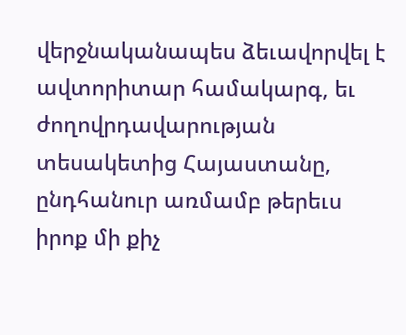վերջնականապես ձեւավորվել է ավտորիտար համակարգ, եւ ժողովրդավարության տեսակետից Հայաստանը, ընդհանուր առմամբ թերեւս իրոք մի քիչ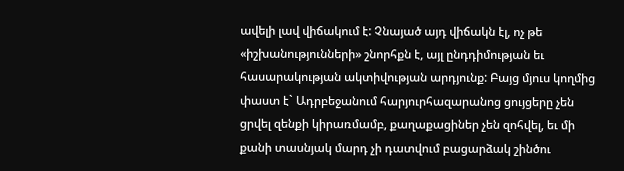ավելի լավ վիճակում է: Չնայած այդ վիճակն էլ, ոչ թե «իշխանությունների» շնորհքն է, այլ ընդդիմության եւ հասարակության ակտիվության արդյունք: Բայց մյուս կողմից փաստ է` Ադրբեջանում հարյուրհազարանոց ցույցերը չեն ցրվել զենքի կիրառմամբ, քաղաքացիներ չեն զոհվել, եւ մի քանի տասնյակ մարդ չի դատվում բացարձակ շինծու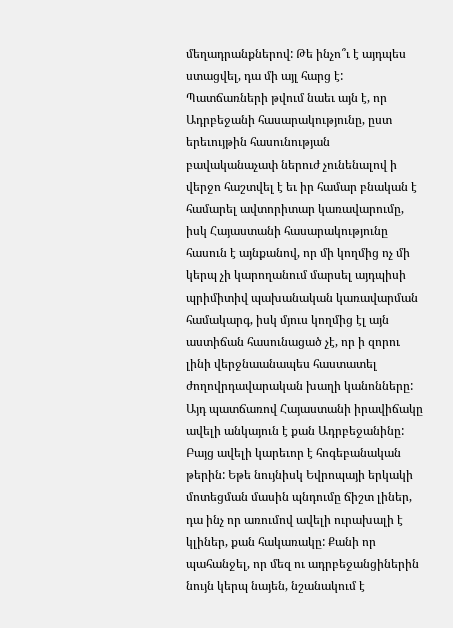մեղադրանքներով: Թե ինչո՞ւ է այդպես ստացվել, դա մի այլ հարց է: Պատճառների թվում նաեւ այն է, որ Ադրբեջանի հասարակությունը, ըստ երեւույթին հասունության բավականաչափ ներուժ չունենալով ի վերջո հաշտվել է եւ իր համար բնական է համարել ավտորիտար կառավարումը, իսկ Հայաստանի հասարակությունը հասուն է այնքանով, որ մի կողմից ոչ մի կերպ չի կարողանում մարսել այդպիսի պրիմիտիվ պախանական կառավարման համակարգ, իսկ մյուս կողմից էլ այն աստիճան հասունացած չէ, որ ի զորու լինի վերջնաանապես հաստատել ժողովրդավարական խաղի կանոնները: Այդ պատճառով Հայաստանի իրավիճակը ավելի անկայուն է քան Ադրբեջանինը:
Բայց ավելի կարեւոր է հոգեբանական թերին: Եթե նույնիսկ Եվրոպայի երկակի մոտեցման մասին պնդումը ճիշտ լիներ, դա ինչ որ առումով ավելի ուրախալի է կլիներ, քան հակառակը: Քանի որ պահանջել, որ մեզ ու ադրբեջանցիներին նույն կերպ նայեն, նշանակում է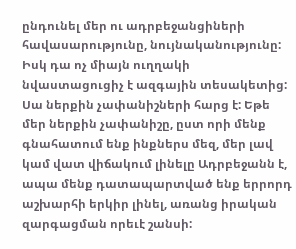ընդունել մեր ու ադրբեջանցիների հավասարությունը, նույնականությունը: Իսկ դա ոչ միայն ուղղակի նվաստացուցիչ է ազգային տեսակետից: Սա ներքին չափանիշների հարց է: Եթե մեր ներքին չափանիշը, ըստ որի մենք գնահատում ենք ինքներս մեզ, մեր լավ կամ վատ վիճակում լինելը Ադրբեջանն է, ապա մենք դատապարտված ենք երրորդ աշխարհի երկիր լինել, առանց իրական զարգացման որեւէ շանսի: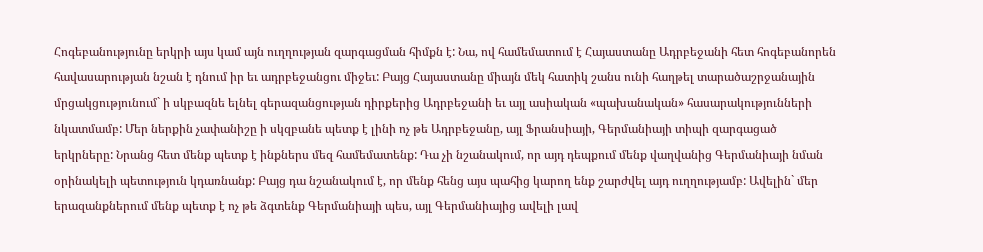Հոգեբանությունը երկրի այս կամ այն ուղղության զարգացման հիմքն է: Նա, ով համեմատում է Հայաստանը Ադրբեջանի հետ հոգեբանորեն հավասարության նշան է դնում իր եւ ադրբեջանցու միջեւ: Բայց Հայաստանը միայն մեկ հատիկ շանս ունի հաղթել տարածաշրջանային մրցակցությունում` ի սկբազնե ելնել գերազանցության դիրքերից Ադրբեջանի եւ այլ ասիական «պախանական» հասարակությունների նկատմամբ: Մեր ներքին չափանիշը ի սկզբանե պետք է լինի ոչ թե Ադրբեջանը, այլ Ֆրանսիայի, Գերմանիայի տիպի զարգացած երկրները: Նրանց հետ մենք պետք է ինքներս մեզ համեմատենք: Դա չի նշանակում, որ այդ դեպքում մենք վաղվանից Գերմանիայի նման օրինակելի պետություն կդառնանք: Բայց դա նշանակում է, որ մենք հենց այս պահից կարող ենք շարժվել այդ ուղղությամբ: Ավելին` մեր երազանքներում մենք պետք է ոչ թե ձգտենք Գերմանիայի պես, այլ Գերմանիայից ավելի լավ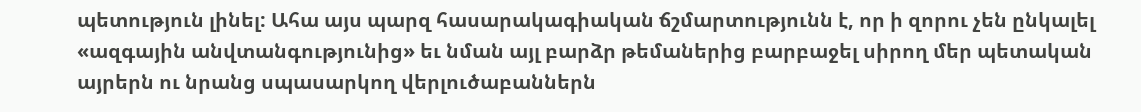պետություն լինել: Ահա այս պարզ հասարակագիական ճշմարտությունն է, որ ի զորու չեն ընկալել «ազգային անվտանգությունից» եւ նման այլ բարձր թեմաներից բարբաջել սիրող մեր պետական այրերն ու նրանց սպասարկող վերլուծաբաններն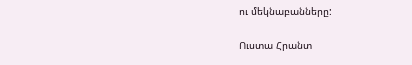ու մեկնաբանները:

Ուստա Հրանտ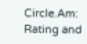Circle.Am: Rating and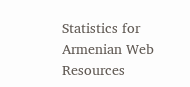Statistics for Armenian Web Resources